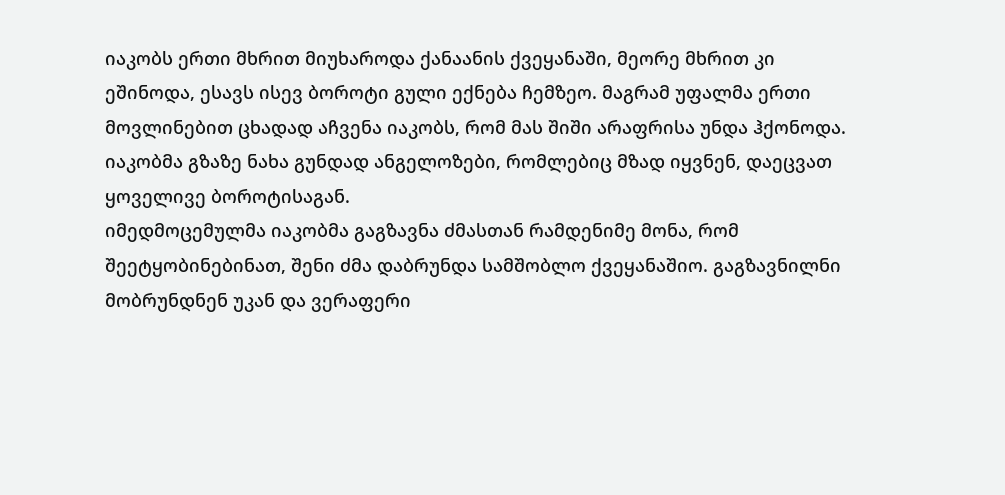იაკობს ერთი მხრით მიუხაროდა ქანაანის ქვეყანაში, მეორე მხრით კი ეშინოდა, ესავს ისევ ბოროტი გული ექნება ჩემზეო. მაგრამ უფალმა ერთი მოვლინებით ცხადად აჩვენა იაკობს, რომ მას შიში არაფრისა უნდა ჰქონოდა. იაკობმა გზაზე ნახა გუნდად ანგელოზები, რომლებიც მზად იყვნენ, დაეცვათ ყოველივე ბოროტისაგან.
იმედმოცემულმა იაკობმა გაგზავნა ძმასთან რამდენიმე მონა, რომ შეეტყობინებინათ, შენი ძმა დაბრუნდა სამშობლო ქვეყანაშიო. გაგზავნილნი მობრუნდნენ უკან და ვერაფერი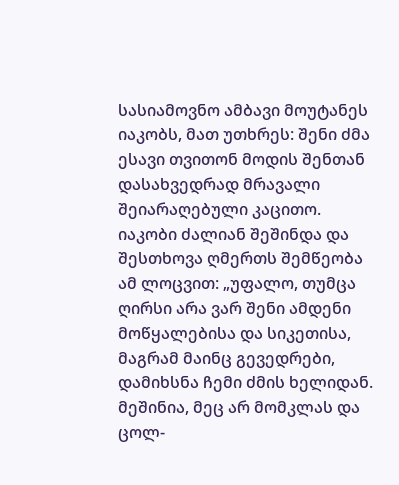სასიამოვნო ამბავი მოუტანეს იაკობს, მათ უთხრეს: შენი ძმა ესავი თვითონ მოდის შენთან დასახვედრად მრავალი შეიარაღებული კაცითო.
იაკობი ძალიან შეშინდა და შესთხოვა ღმერთს შემწეობა ამ ლოცვით: „უფალო, თუმცა ღირსი არა ვარ შენი ამდენი მოწყალებისა და სიკეთისა, მაგრამ მაინც გევედრები, დამიხსნა ჩემი ძმის ხელიდან. მეშინია, მეც არ მომკლას და ცოლ-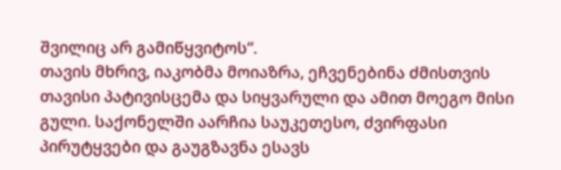შვილიც არ გამიწყვიტოს“.
თავის მხრივ, იაკობმა მოიაზრა, ეჩვენებინა ძმისთვის თავისი პატივისცემა და სიყვარული და ამით მოეგო მისი გული. საქონელში აარჩია საუკეთესო, ძვირფასი პირუტყვები და გაუგზავნა ესავს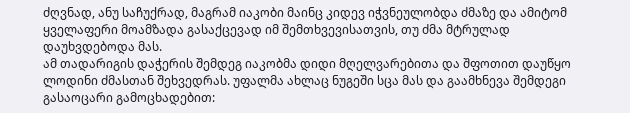ძღვნად, ანუ საჩუქრად, მაგრამ იაკობი მაინც კიდევ იჭვნეულობდა ძმაზე და ამიტომ ყველაფერი მოამზადა გასაქცევად იმ შემთხვევისათვის, თუ ძმა მტრულად დაუხვდებოდა მას.
ამ თადარიგის დაჭერის შემდეგ იაკობმა დიდი მღელვარებითა და შფოთით დაუწყო ლოდინი ძმასთან შეხვედრას. უფალმა ახლაც ნუგეში სცა მას და გაამხნევა შემდეგი გასაოცარი გამოცხადებით: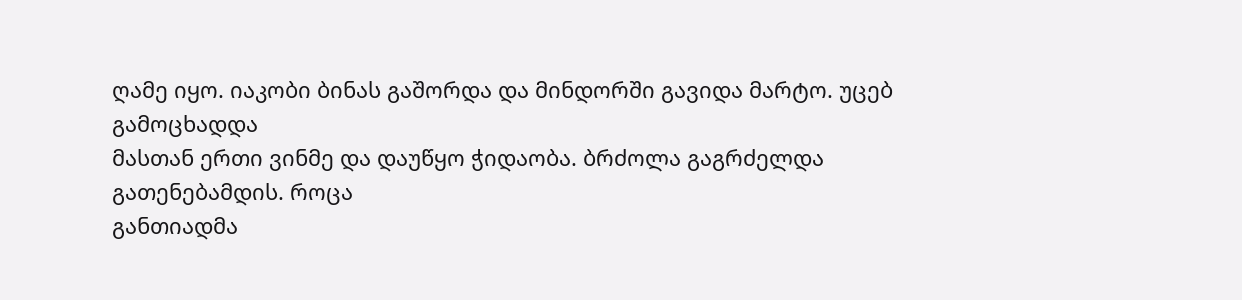ღამე იყო. იაკობი ბინას გაშორდა და მინდორში გავიდა მარტო. უცებ გამოცხადდა
მასთან ერთი ვინმე და დაუწყო ჭიდაობა. ბრძოლა გაგრძელდა გათენებამდის. როცა
განთიადმა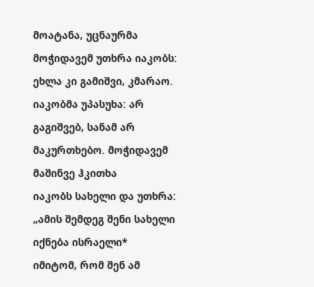მოატანა, უცნაურმა მოჭიდავემ უთხრა იაკობს: ეხლა კი გამიშვი, კმარაო.
იაკობმა უპასუხა: არ გაგიშვებ, სანამ არ მაკურთხებო. მოჭიდავემ მაშინვე ჰკითხა
იაკობს სახელი და უთხრა: „ამის შემდეგ შენი სახელი იქნება ისრაელი*
იმიტომ, რომ შენ ამ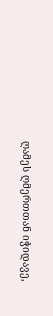ღამეს ღმერთთან იჭიდავე,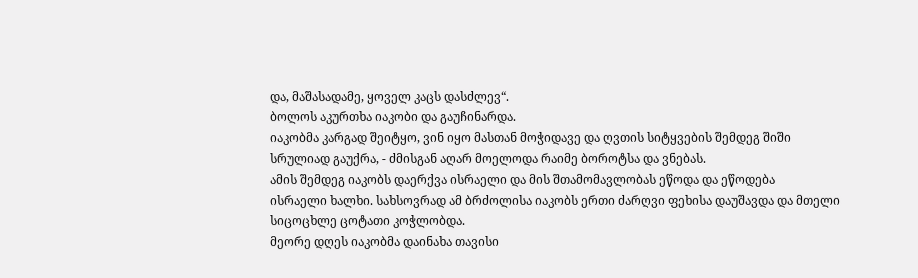და, მაშასადამე, ყოველ კაცს დასძლევ“.
ბოლოს აკურთხა იაკობი და გაუჩინარდა.
იაკობმა კარგად შეიტყო, ვინ იყო მასთან მოჭიდავე და ღვთის სიტყვების შემდეგ შიში
სრულიად გაუქრა, - ძმისგან აღარ მოელოდა რაიმე ბოროტსა და ვნებას.
ამის შემდეგ იაკობს დაერქვა ისრაელი და მის შთამომავლობას ეწოდა და ეწოდება
ისრაელი ხალხი. სახსოვრად ამ ბრძოლისა იაკობს ერთი ძარღვი ფეხისა დაუშავდა და მთელი
სიცოცხლე ცოტათი კოჭლობდა.
მეორე დღეს იაკობმა დაინახა თავისი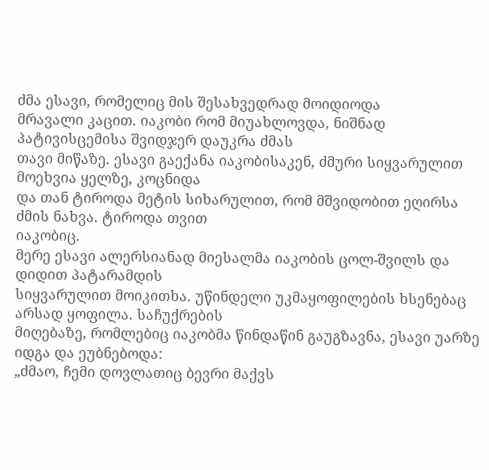ძმა ესავი, რომელიც მის შესახვედრად მოიდიოდა
მრავალი კაცით. იაკობი რომ მიუახლოვდა, ნიშნად პატივისცემისა შვიდჯერ დაუკრა ძმას
თავი მიწაზე. ესავი გაექანა იაკობისაკენ, ძმური სიყვარულით მოეხვია ყელზე, კოცნიდა
და თან ტიროდა მეტის სიხარულით, რომ მშვიდობით ეღირსა ძმის ნახვა. ტიროდა თვით
იაკობიც.
მერე ესავი ალერსიანად მიესალმა იაკობის ცოლ-შვილს და დიდით პატარამდის
სიყვარულით მოიკითხა. უწინდელი უკმაყოფილების ხსენებაც არსად ყოფილა. საჩუქრების
მიღებაზე, რომლებიც იაკობმა წინდაწინ გაუგზავნა, ესავი უარზე იდგა და ეუბნებოდა:
„ძმაო, ჩემი დოვლათიც ბევრი მაქვს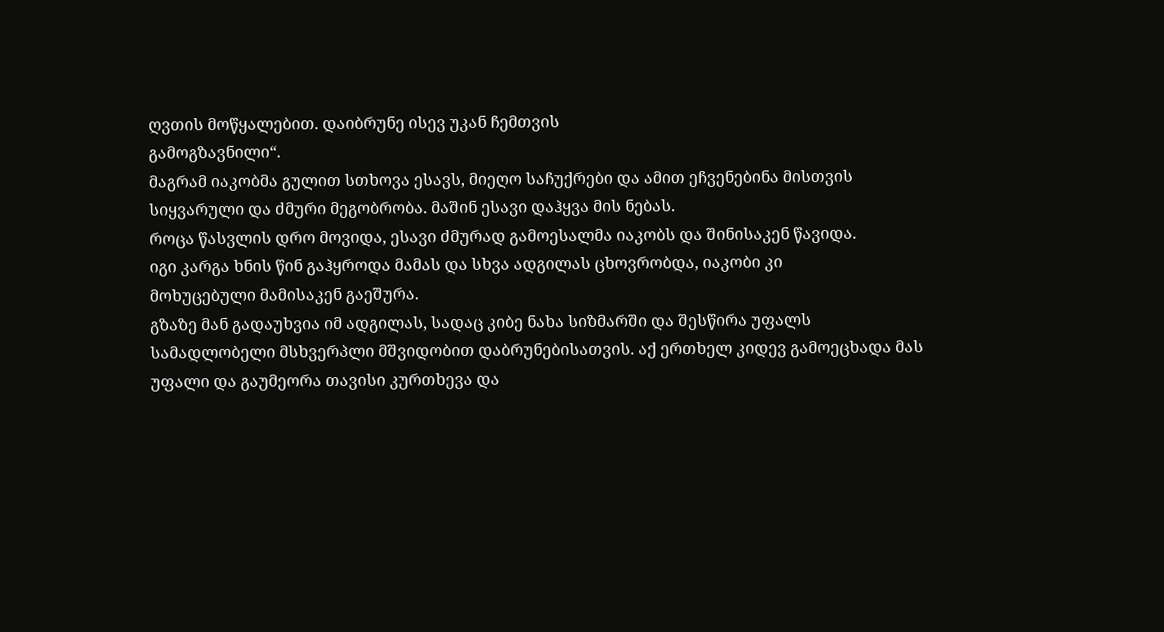ღვთის მოწყალებით. დაიბრუნე ისევ უკან ჩემთვის
გამოგზავნილი“.
მაგრამ იაკობმა გულით სთხოვა ესავს, მიეღო საჩუქრები და ამით ეჩვენებინა მისთვის
სიყვარული და ძმური მეგობრობა. მაშინ ესავი დაჰყვა მის ნებას.
როცა წასვლის დრო მოვიდა, ესავი ძმურად გამოესალმა იაკობს და შინისაკენ წავიდა.
იგი კარგა ხნის წინ გაჰყროდა მამას და სხვა ადგილას ცხოვრობდა, იაკობი კი
მოხუცებული მამისაკენ გაეშურა.
გზაზე მან გადაუხვია იმ ადგილას, სადაც კიბე ნახა სიზმარში და შესწირა უფალს
სამადლობელი მსხვერპლი მშვიდობით დაბრუნებისათვის. აქ ერთხელ კიდევ გამოეცხადა მას
უფალი და გაუმეორა თავისი კურთხევა და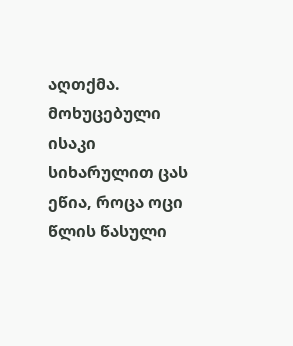აღთქმა.
მოხუცებული ისაკი სიხარულით ცას ეწია, როცა ოცი წლის წასული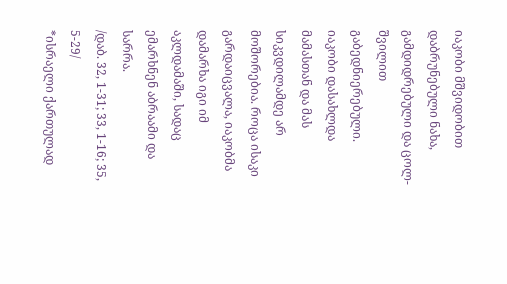იაკობი მშვიდობით
დაბრუნებული ნახა, გამდიდრებული და ცოლ-შვილით გაბედნიერებული.
იაკობი დასახლდა მამასთან და მას სიკვდილამდე არ მოშორებია. როცა ისაკი
გარდაიცვალა, იაკობმა დამარხა იგი იმ აკლდამაში, სადაც ემარხნენ აბრაამი და სარრა.
/დაბ. 32, 1-31; 33, 1-16; 35, 5-29/
*ისრაელი ქართულად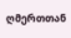ღმერთთან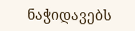ნაჭიდავებს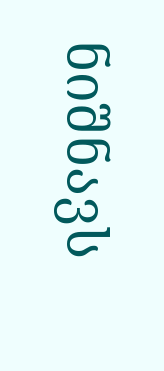ნიშნავს